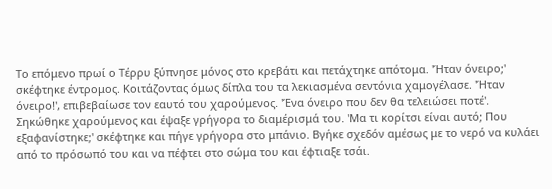Το επόμενο πρωί ο Τέρρυ ξύπνησε μόνος στο κρεβάτι και πετάχτηκε απότομα. 'Ήταν όνειρο;' σκέφτηκε έντρομος. Κοιτάζοντας όμως δίπλα του τα λεκιασμένα σεντόνια χαμογέλασε. 'Ήταν όνειρο!', επιβεβαίωσε τον εαυτό του χαρούμενος. 'Ένα όνειρο που δεν θα τελειώσει ποτέ'.
Σηκώθηκε χαρούμενος και έψαξε γρήγορα το διαμέρισμά του. 'Μα τι κορίτσι είναι αυτό; Που εξαφανίστηκε;' σκέφτηκε και πήγε γρήγορα στο μπάνιο. Βγήκε σχεδόν αμέσως με το νερό να κυλάει από το πρόσωπό του και να πέφτει στο σώμα του και έφτιαξε τσάι.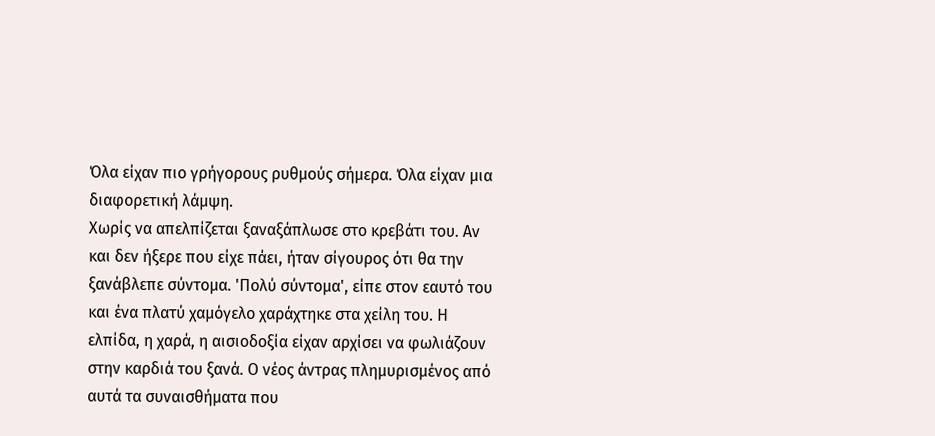Όλα είχαν πιο γρήγορους ρυθμούς σήμερα. Όλα είχαν μια διαφορετική λάμψη.
Χωρίς να απελπίζεται ξαναξάπλωσε στο κρεβάτι του. Αν και δεν ήξερε που είχε πάει, ήταν σίγουρος ότι θα την ξανάβλεπε σύντομα. 'Πολύ σύντομα', είπε στον εαυτό του και ένα πλατύ χαμόγελο χαράχτηκε στα χείλη του. Η ελπίδα, η χαρά, η αισιοδοξία είχαν αρχίσει να φωλιάζουν στην καρδιά του ξανά. Ο νέος άντρας πλημυρισμένος από αυτά τα συναισθήματα που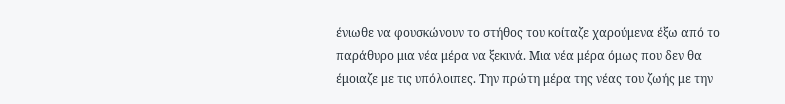ένιωθε να φουσκώνουν το στήθος του κοίταζε χαρούμενα έξω από το παράθυρο μια νέα μέρα να ξεκινά. Μια νέα μέρα όμως που δεν θα έμοιαζε με τις υπόλοιπες. Την πρώτη μέρα της νέας του ζωής με την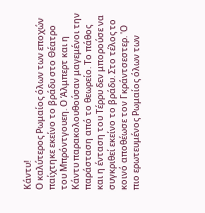Κάντυ!
Ο καλύτερος Ρωμαίος όλων των εποχών παίχτηκε εκείνο το βράδυ στο Θέατρο του Μπρόντγουεη. Ο Άλμπερτ και η Κάντυ παρακολουθούσαν μαγεμένοι την παράσταση από το θεωρείο. Το πάθος και η ένταση του Τέρρυ δεν μπορούσε να συγκριθεί εκείνο το βράδυ. Στο τέλος το κοινό αποθέωσε τον Γκράντσεστερ. 'Ο πιο ερωτευμένος Ρωμαίος όλων των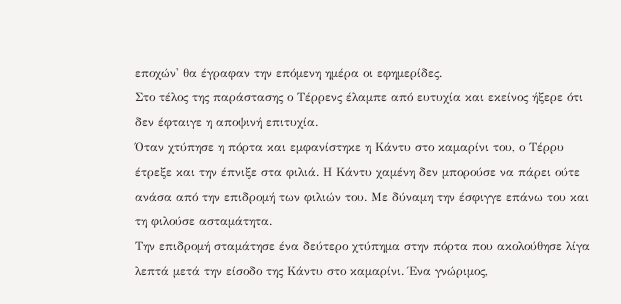εποχών' θα έγραφαν την επόμενη ημέρα οι εφημερίδες.
Στο τέλος της παράστασης ο Τέρρενς έλαμπε από ευτυχία και εκείνος ήξερε ότι δεν έφταιγε η αποψινή επιτυχία.
Όταν χτύπησε η πόρτα και εμφανίστηκε η Κάντυ στο καμαρίνι του, ο Τέρρυ έτρεξε και την έπνιξε στα φιλιά. Η Κάντυ χαμένη δεν μπορούσε να πάρει ούτε ανάσα από την επιδρομή των φιλιών του. Με δύναμη την έσφιγγε επάνω του και τη φιλούσε ασταμάτητα.
Την επιδρομή σταμάτησε ένα δεύτερο χτύπημα στην πόρτα που ακολούθησε λίγα λεπτά μετά την είσοδο της Κάντυ στο καμαρίνι. Ένα γνώριμος,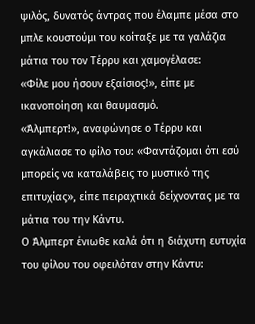ψιλός, δυνατός άντρας που έλαμπε μέσα στο μπλε κουστούμι του κοίταξε με τα γαλάζια μάτια του τον Τέρρυ και χαμογέλασε:
«Φίλε μου ήσουν εξαίσιος!», είπε με ικανοποίηση και θαυμασμό.
«Άλμπερτ!», αναφώνησε ο Τέρρυ και αγκάλιασε το φίλο του: «Φαντάζομαι ότι εσύ μπορείς να καταλάβεις το μυστικό της επιτυχίας», είπε πειραχτικά δείχνοντας με τα μάτια του την Κάντυ.
Ο Άλμπερτ ένιωθε καλά ότι η διάχυτη ευτυχία του φίλου του οφειλόταν στην Κάντυ: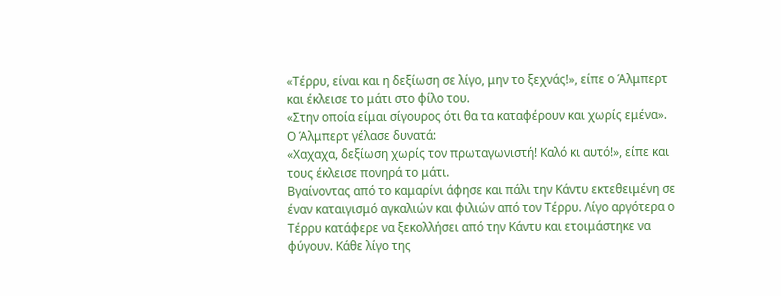«Τέρρυ, είναι και η δεξίωση σε λίγο, μην το ξεχνάς!», είπε ο Άλμπερτ και έκλεισε το μάτι στο φίλο του.
«Στην οποία είμαι σίγουρος ότι θα τα καταφέρουν και χωρίς εμένα».
Ο Άλμπερτ γέλασε δυνατά:
«Χαχαχα, δεξίωση χωρίς τον πρωταγωνιστή! Καλό κι αυτό!», είπε και τους έκλεισε πονηρά το μάτι.
Βγαίνοντας από το καμαρίνι άφησε και πάλι την Κάντυ εκτεθειμένη σε έναν καταιγισμό αγκαλιών και φιλιών από τον Τέρρυ. Λίγο αργότερα ο Τέρρυ κατάφερε να ξεκολλήσει από την Κάντυ και ετοιμάστηκε να φύγουν. Κάθε λίγο της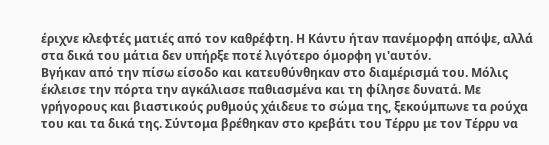έριχνε κλεφτές ματιές από τον καθρέφτη. Η Κάντυ ήταν πανέμορφη απόψε, αλλά στα δικά του μάτια δεν υπήρξε ποτέ λιγότερο όμορφη γι'αυτόν.
Βγήκαν από την πίσω είσοδο και κατευθύνθηκαν στο διαμέρισμά του. Μόλις έκλεισε την πόρτα την αγκάλιασε παθιασμένα και τη φίλησε δυνατά. Με γρήγορους και βιαστικούς ρυθμούς χάιδευε το σώμα της, ξεκούμπωνε τα ρούχα του και τα δικά της. Σύντομα βρέθηκαν στο κρεβάτι του Τέρρυ με τον Τέρρυ να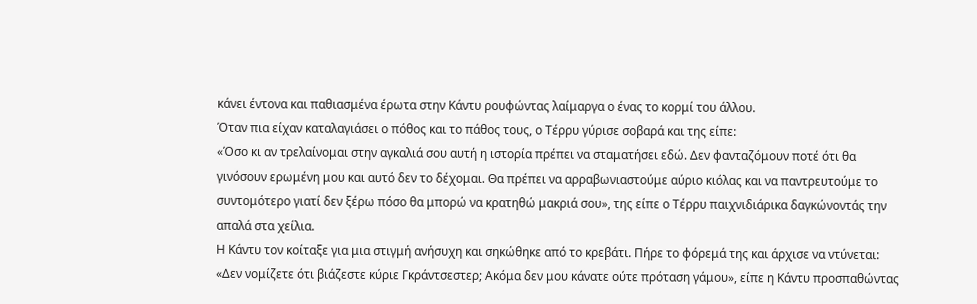κάνει έντονα και παθιασμένα έρωτα στην Κάντυ ρουφώντας λαίμαργα ο ένας το κορμί του άλλου.
Όταν πια είχαν καταλαγιάσει ο πόθος και το πάθος τους, ο Τέρρυ γύρισε σοβαρά και της είπε:
«Όσο κι αν τρελαίνομαι στην αγκαλιά σου αυτή η ιστορία πρέπει να σταματήσει εδώ. Δεν φανταζόμουν ποτέ ότι θα γινόσουν ερωμένη μου και αυτό δεν το δέχομαι. Θα πρέπει να αρραβωνιαστούμε αύριο κιόλας και να παντρευτούμε το συντομότερο γιατί δεν ξέρω πόσο θα μπορώ να κρατηθώ μακριά σου», της είπε ο Τέρρυ παιχνιδιάρικα δαγκώνοντάς την απαλά στα χείλια.
Η Κάντυ τον κοίταξε για μια στιγμή ανήσυχη και σηκώθηκε από το κρεβάτι. Πήρε το φόρεμά της και άρχισε να ντύνεται:
«Δεν νομίζετε ότι βιάζεστε κύριε Γκράντσεστερ; Ακόμα δεν μου κάνατε ούτε πρόταση γάμου», είπε η Κάντυ προσπαθώντας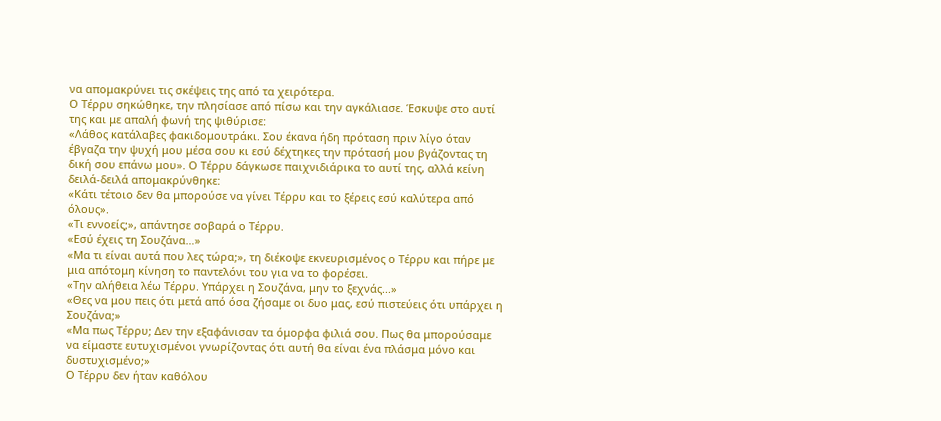να απομακρύνει τις σκέψεις της από τα χειρότερα.
Ο Τέρρυ σηκώθηκε, την πλησίασε από πίσω και την αγκάλιασε. Έσκυψε στο αυτί της και με απαλή φωνή της ψιθύρισε:
«Λάθος κατάλαβες φακιδομουτράκι. Σου έκανα ήδη πρόταση πριν λίγο όταν έβγαζα την ψυχή μου μέσα σου κι εσύ δέχτηκες την πρότασή μου βγάζοντας τη δική σου επάνω μου». Ο Τέρρυ δάγκωσε παιχνιδιάρικα το αυτί της, αλλά κείνη δειλά-δειλά απομακρύνθηκε:
«Κάτι τέτοιο δεν θα μπορούσε να γίνει Τέρρυ και το ξέρεις εσύ καλύτερα από όλους».
«Τι εννοείς;», απάντησε σοβαρά ο Τέρρυ.
«Εσύ έχεις τη Σουζάνα…»
«Μα τι είναι αυτά που λες τώρα;», τη διέκοψε εκνευρισμένος ο Τέρρυ και πήρε με μια απότομη κίνηση το παντελόνι του για να το φορέσει.
«Την αλήθεια λέω Τέρρυ. Υπάρχει η Σουζάνα, μην το ξεχνάς...»
«Θες να μου πεις ότι μετά από όσα ζήσαμε οι δυο μας, εσύ πιστεύεις ότι υπάρχει η Σουζάνα;»
«Μα πως Τέρρυ; Δεν την εξαφάνισαν τα όμορφα φιλιά σου. Πως θα μπορούσαμε να είμαστε ευτυχισμένοι γνωρίζοντας ότι αυτή θα είναι ένα πλάσμα μόνο και δυστυχισμένο;»
Ο Τέρρυ δεν ήταν καθόλου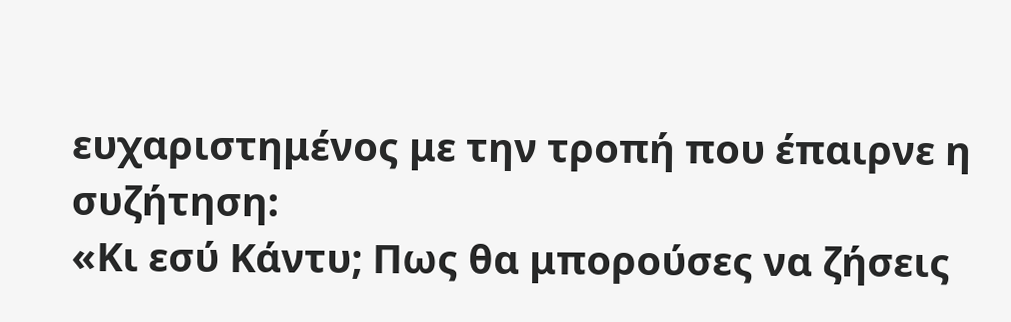ευχαριστημένος με την τροπή που έπαιρνε η συζήτηση:
«Κι εσύ Κάντυ; Πως θα μπορούσες να ζήσεις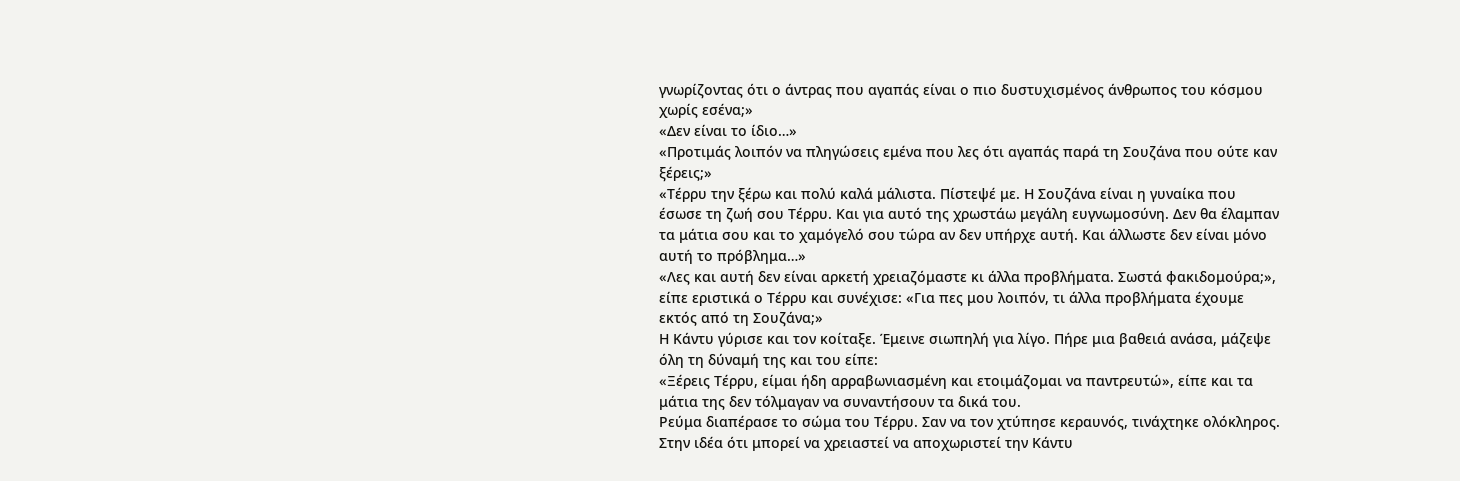γνωρίζοντας ότι ο άντρας που αγαπάς είναι ο πιο δυστυχισμένος άνθρωπος του κόσμου χωρίς εσένα;»
«Δεν είναι το ίδιο…»
«Προτιμάς λοιπόν να πληγώσεις εμένα που λες ότι αγαπάς παρά τη Σουζάνα που ούτε καν ξέρεις;»
«Τέρρυ την ξέρω και πολύ καλά μάλιστα. Πίστεψέ με. Η Σουζάνα είναι η γυναίκα που έσωσε τη ζωή σου Τέρρυ. Και για αυτό της χρωστάω μεγάλη ευγνωμοσύνη. Δεν θα έλαμπαν τα μάτια σου και το χαμόγελό σου τώρα αν δεν υπήρχε αυτή. Και άλλωστε δεν είναι μόνο αυτή το πρόβλημα…»
«Λες και αυτή δεν είναι αρκετή χρειαζόμαστε κι άλλα προβλήματα. Σωστά φακιδομούρα;», είπε εριστικά ο Τέρρυ και συνέχισε: «Για πες μου λοιπόν, τι άλλα προβλήματα έχουμε εκτός από τη Σουζάνα;»
Η Κάντυ γύρισε και τον κοίταξε. Έμεινε σιωπηλή για λίγο. Πήρε μια βαθειά ανάσα, μάζεψε όλη τη δύναμή της και του είπε:
«Ξέρεις Τέρρυ, είμαι ήδη αρραβωνιασμένη και ετοιμάζομαι να παντρευτώ», είπε και τα μάτια της δεν τόλμαγαν να συναντήσουν τα δικά του.
Ρεύμα διαπέρασε το σώμα του Τέρρυ. Σαν να τον χτύπησε κεραυνός, τινάχτηκε ολόκληρος. Στην ιδέα ότι μπορεί να χρειαστεί να αποχωριστεί την Κάντυ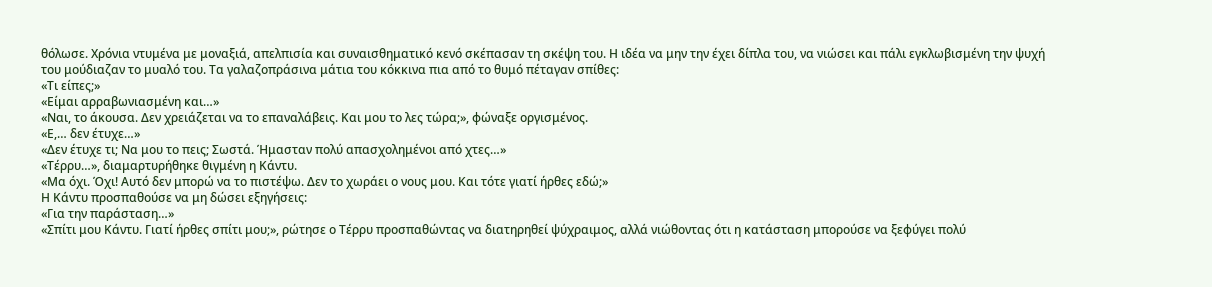θόλωσε. Χρόνια ντυμένα με μοναξιά, απελπισία και συναισθηματικό κενό σκέπασαν τη σκέψη του. Η ιδέα να μην την έχει δίπλα του, να νιώσει και πάλι εγκλωβισμένη την ψυχή του μούδιαζαν το μυαλό του. Τα γαλαζοπράσινα μάτια του κόκκινα πια από το θυμό πέταγαν σπίθες:
«Τι είπες;»
«Είμαι αρραβωνιασμένη και…»
«Ναι, το άκουσα. Δεν χρειάζεται να το επαναλάβεις. Και μου το λες τώρα;», φώναξε οργισμένος.
«Ε,… δεν έτυχε…»
«Δεν έτυχε τι; Να μου το πεις; Σωστά. Ήμασταν πολύ απασχολημένοι από χτες…»
«Τέρρυ…», διαμαρτυρήθηκε θιγμένη η Κάντυ.
«Μα όχι. Όχι! Αυτό δεν μπορώ να το πιστέψω. Δεν το χωράει ο νους μου. Και τότε γιατί ήρθες εδώ;»
Η Κάντυ προσπαθούσε να μη δώσει εξηγήσεις:
«Για την παράσταση…»
«Σπίτι μου Κάντυ. Γιατί ήρθες σπίτι μου;», ρώτησε ο Τέρρυ προσπαθώντας να διατηρηθεί ψύχραιμος, αλλά νιώθοντας ότι η κατάσταση μπορούσε να ξεφύγει πολύ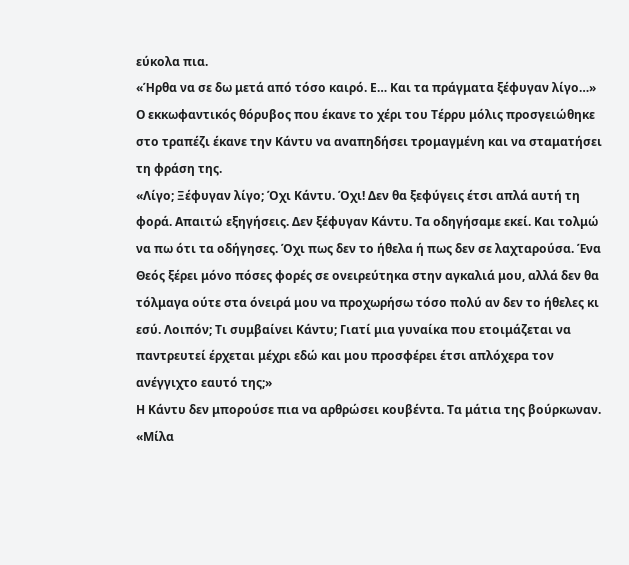εύκολα πια.
«Ήρθα να σε δω μετά από τόσο καιρό. Ε… Και τα πράγματα ξέφυγαν λίγο…»
Ο εκκωφαντικός θόρυβος που έκανε το χέρι του Τέρρυ μόλις προσγειώθηκε στο τραπέζι έκανε την Κάντυ να αναπηδήσει τρομαγμένη και να σταματήσει τη φράση της.
«Λίγο; Ξέφυγαν λίγο; Όχι Κάντυ. Όχι! Δεν θα ξεφύγεις έτσι απλά αυτή τη φορά. Απαιτώ εξηγήσεις. Δεν ξέφυγαν Κάντυ. Τα οδηγήσαμε εκεί. Και τολμώ να πω ότι τα οδήγησες. Όχι πως δεν το ήθελα ή πως δεν σε λαχταρούσα. Ένα Θεός ξέρει μόνο πόσες φορές σε ονειρεύτηκα στην αγκαλιά μου, αλλά δεν θα τόλμαγα ούτε στα όνειρά μου να προχωρήσω τόσο πολύ αν δεν το ήθελες κι εσύ. Λοιπόν; Τι συμβαίνει Κάντυ; Γιατί μια γυναίκα που ετοιμάζεται να παντρευτεί έρχεται μέχρι εδώ και μου προσφέρει έτσι απλόχερα τον ανέγγιχτο εαυτό της;»
Η Κάντυ δεν μπορούσε πια να αρθρώσει κουβέντα. Τα μάτια της βούρκωναν.
«Μίλα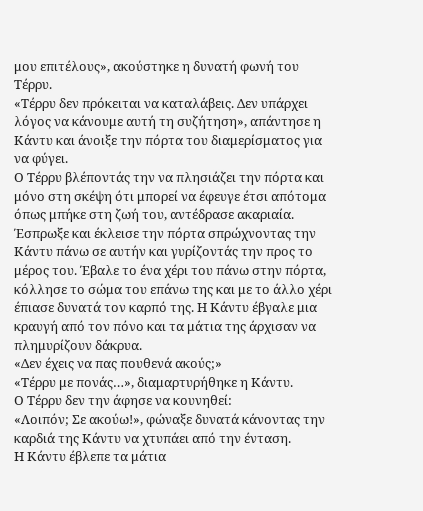μου επιτέλους», ακούστηκε η δυνατή φωνή του Τέρρυ.
«Τέρρυ δεν πρόκειται να καταλάβεις. Δεν υπάρχει λόγος να κάνουμε αυτή τη συζήτηση», απάντησε η Κάντυ και άνοιξε την πόρτα του διαμερίσματος για να φύγει.
Ο Τέρρυ βλέποντάς την να πλησιάζει την πόρτα και μόνο στη σκέψη ότι μπορεί να έφευγε έτσι απότομα όπως μπήκε στη ζωή του, αντέδρασε ακαριαία. Έσπρωξε και έκλεισε την πόρτα σπρώχνοντας την Κάντυ πάνω σε αυτήν και γυρίζοντάς την προς το μέρος του. Έβαλε το ένα χέρι του πάνω στην πόρτα, κόλλησε το σώμα του επάνω της και με το άλλο χέρι έπιασε δυνατά τον καρπό της. Η Κάντυ έβγαλε μια κραυγή από τον πόνο και τα μάτια της άρχισαν να πλημυρίζουν δάκρυα.
«Δεν έχεις να πας πουθενά ακούς;»
«Τέρρυ με πονάς…», διαμαρτυρήθηκε η Κάντυ.
Ο Τέρρυ δεν την άφησε να κουνηθεί:
«Λοιπόν; Σε ακούω!», φώναξε δυνατά κάνοντας την καρδιά της Κάντυ να χτυπάει από την ένταση.
Η Κάντυ έβλεπε τα μάτια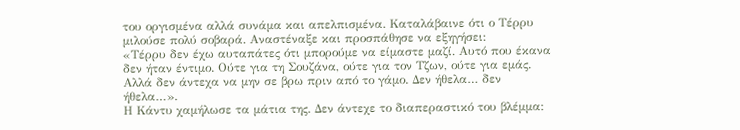του οργισμένα αλλά συνάμα και απελπισμένα. Καταλάβαινε ότι ο Τέρρυ μιλούσε πολύ σοβαρά. Αναστέναξε και προσπάθησε να εξηγήσει:
«Τέρρυ δεν έχω αυταπάτες ότι μπορούμε να είμαστε μαζί. Αυτό που έκανα δεν ήταν έντιμο. Ούτε για τη Σουζάνα, ούτε για τον Τζων, ούτε για εμάς. Αλλά δεν άντεχα να μην σε βρω πριν από το γάμο. Δεν ήθελα… δεν ήθελα…».
Η Κάντυ χαμήλωσε τα μάτια της. Δεν άντεχε το διαπεραστικό του βλέμμα: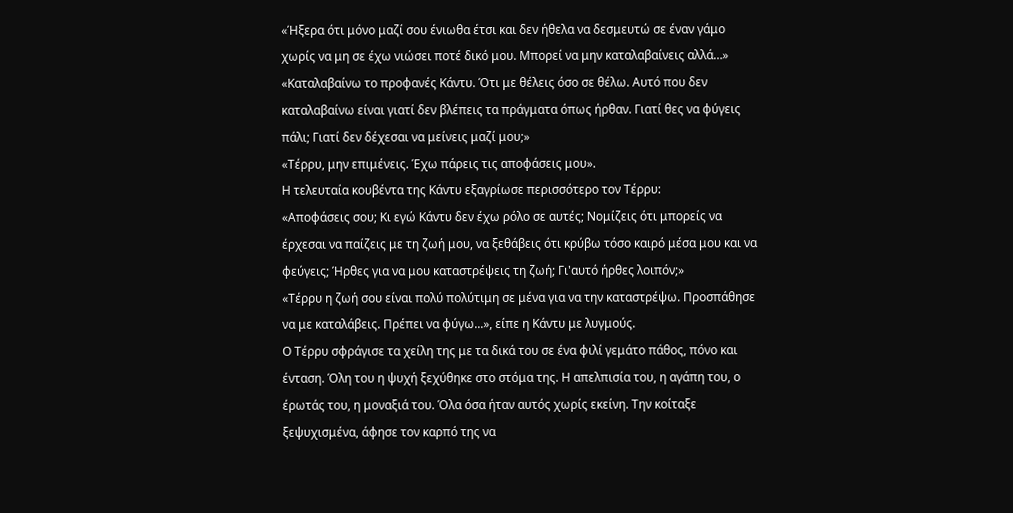«Ήξερα ότι μόνο μαζί σου ένιωθα έτσι και δεν ήθελα να δεσμευτώ σε έναν γάμο χωρίς να μη σε έχω νιώσει ποτέ δικό μου. Μπορεί να μην καταλαβαίνεις αλλά…»
«Καταλαβαίνω το προφανές Κάντυ. Ότι με θέλεις όσο σε θέλω. Αυτό που δεν καταλαβαίνω είναι γιατί δεν βλέπεις τα πράγματα όπως ήρθαν. Γιατί θες να φύγεις πάλι; Γιατί δεν δέχεσαι να μείνεις μαζί μου;»
«Τέρρυ, μην επιμένεις. Έχω πάρεις τις αποφάσεις μου».
Η τελευταία κουβέντα της Κάντυ εξαγρίωσε περισσότερο τον Τέρρυ:
«Αποφάσεις σου; Κι εγώ Κάντυ δεν έχω ρόλο σε αυτές; Νομίζεις ότι μπορείς να έρχεσαι να παίζεις με τη ζωή μου, να ξεθάβεις ότι κρύβω τόσο καιρό μέσα μου και να φεύγεις; Ήρθες για να μου καταστρέψεις τη ζωή; Γι'αυτό ήρθες λοιπόν;»
«Τέρρυ η ζωή σου είναι πολύ πολύτιμη σε μένα για να την καταστρέψω. Προσπάθησε να με καταλάβεις. Πρέπει να φύγω...», είπε η Κάντυ με λυγμούς.
Ο Τέρρυ σφράγισε τα χείλη της με τα δικά του σε ένα φιλί γεμάτο πάθος, πόνο και ένταση. Όλη του η ψυχή ξεχύθηκε στο στόμα της. Η απελπισία του, η αγάπη του, ο έρωτάς του, η μοναξιά του. Όλα όσα ήταν αυτός χωρίς εκείνη. Την κοίταξε ξεψυχισμένα, άφησε τον καρπό της να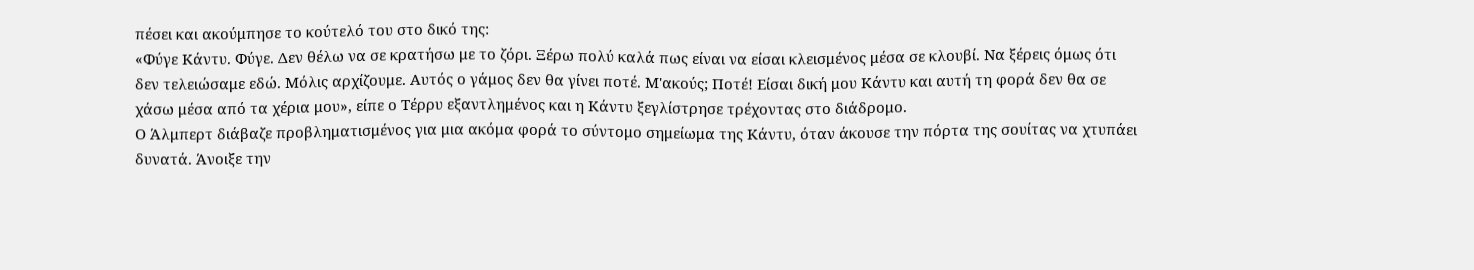πέσει και ακούμπησε το κούτελό του στο δικό της:
«Φύγε Κάντυ. Φύγε. Δεν θέλω να σε κρατήσω με το ζόρι. Ξέρω πολύ καλά πως είναι να είσαι κλεισμένος μέσα σε κλουβί. Να ξέρεις όμως ότι δεν τελειώσαμε εδώ. Μόλις αρχίζουμε. Αυτός ο γάμος δεν θα γίνει ποτέ. Μ'ακούς; Ποτέ! Είσαι δική μου Κάντυ και αυτή τη φορά δεν θα σε χάσω μέσα από τα χέρια μου», είπε ο Τέρρυ εξαντλημένος και η Κάντυ ξεγλίστρησε τρέχοντας στο διάδρομο.
Ο Άλμπερτ διάβαζε προβληματισμένος για μια ακόμα φορά το σύντομο σημείωμα της Κάντυ, όταν άκουσε την πόρτα της σουίτας να χτυπάει δυνατά. Άνοιξε την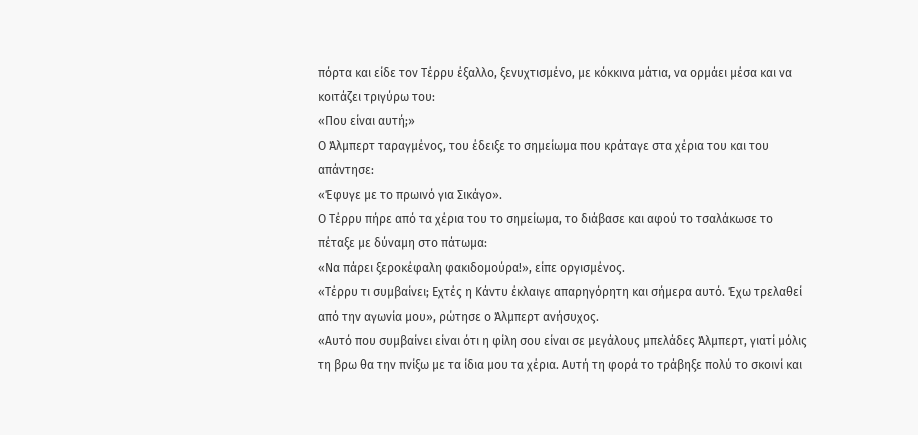πόρτα και είδε τον Τέρρυ έξαλλο, ξενυχτισμένο, με κόκκινα μάτια, να ορμάει μέσα και να κοιτάζει τριγύρω του:
«Που είναι αυτή;»
Ο Άλμπερτ ταραγμένος, του έδειξε το σημείωμα που κράταγε στα χέρια του και του απάντησε:
«Έφυγε με το πρωινό για Σικάγο».
Ο Τέρρυ πήρε από τα χέρια του το σημείωμα, το διάβασε και αφού το τσαλάκωσε το πέταξε με δύναμη στο πάτωμα:
«Να πάρει ξεροκέφαλη φακιδομούρα!», είπε οργισμένος.
«Τέρρυ τι συμβαίνει; Εχτές η Κάντυ έκλαιγε απαρηγόρητη και σήμερα αυτό. Έχω τρελαθεί από την αγωνία μου», ρώτησε ο Άλμπερτ ανήσυχος.
«Αυτό που συμβαίνει είναι ότι η φίλη σου είναι σε μεγάλους μπελάδες Άλμπερτ, γιατί μόλις τη βρω θα την πνίξω με τα ίδια μου τα χέρια. Αυτή τη φορά το τράβηξε πολύ το σκοινί και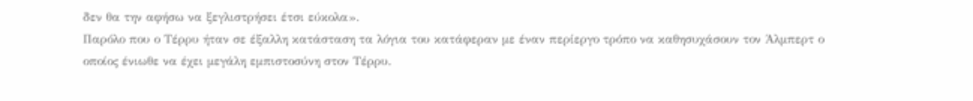δεν θα την αφήσω να ξεγλιστρήσει έτσι εύκολα».
Παρόλο που ο Τέρρυ ήταν σε έξαλλη κατάσταση τα λόγια του κατάφεραν με έναν περίεργο τρόπο να καθησυχάσουν τον Άλμπερτ ο οποίος ένιωθε να έχει μεγάλη εμπιστοσύνη στον Τέρρυ.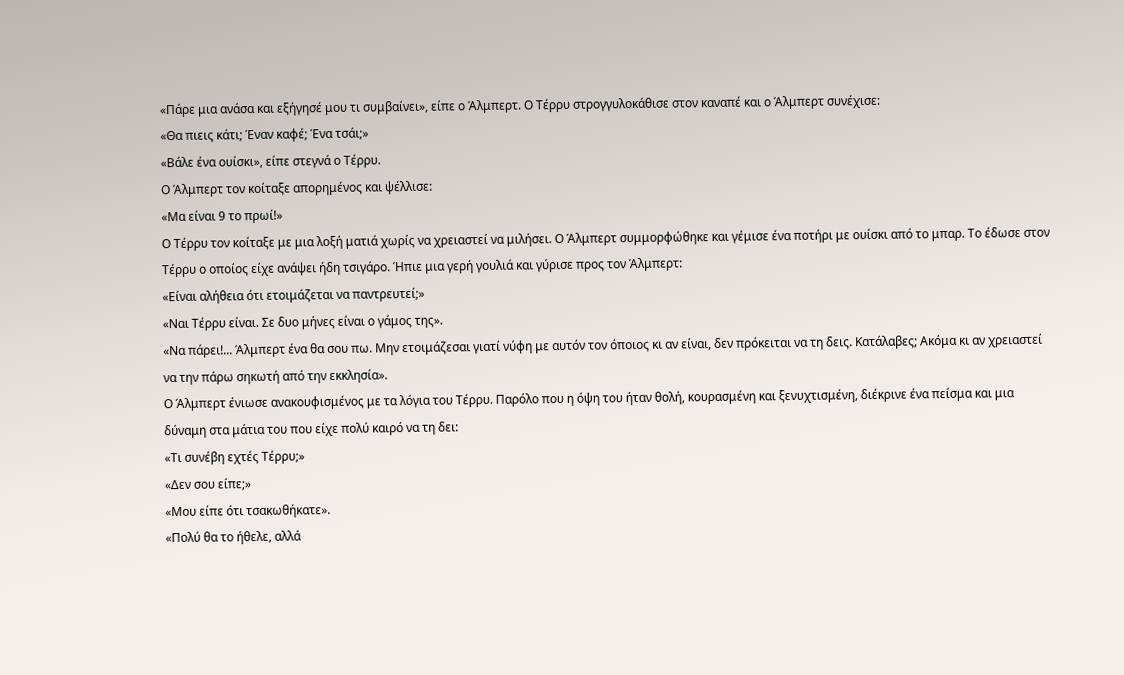«Πάρε μια ανάσα και εξήγησέ μου τι συμβαίνει», είπε ο Άλμπερτ. Ο Τέρρυ στρογγυλοκάθισε στον καναπέ και ο Άλμπερτ συνέχισε:
«Θα πιεις κάτι; Έναν καφέ; Ένα τσάι;»
«Βάλε ένα ουίσκι», είπε στεγνά ο Τέρρυ.
Ο Άλμπερτ τον κοίταξε απορημένος και ψέλλισε:
«Μα είναι 9 το πρωί!»
Ο Τέρρυ τον κοίταξε με μια λοξή ματιά χωρίς να χρειαστεί να μιλήσει. Ο Άλμπερτ συμμορφώθηκε και γέμισε ένα ποτήρι με ουίσκι από το μπαρ. Το έδωσε στον Τέρρυ ο οποίος είχε ανάψει ήδη τσιγάρο. Ήπιε μια γερή γουλιά και γύρισε προς τον Άλμπερτ:
«Είναι αλήθεια ότι ετοιμάζεται να παντρευτεί;»
«Ναι Τέρρυ είναι. Σε δυο μήνες είναι ο γάμος της».
«Να πάρει!... Άλμπερτ ένα θα σου πω. Μην ετοιμάζεσαι γιατί νύφη με αυτόν τον όποιος κι αν είναι, δεν πρόκειται να τη δεις. Κατάλαβες; Ακόμα κι αν χρειαστεί να την πάρω σηκωτή από την εκκλησία».
Ο Άλμπερτ ένιωσε ανακουφισμένος με τα λόγια του Τέρρυ. Παρόλο που η όψη του ήταν θολή, κουρασμένη και ξενυχτισμένη, διέκρινε ένα πείσμα και μια δύναμη στα μάτια του που είχε πολύ καιρό να τη δει:
«Τι συνέβη εχτές Τέρρυ;»
«Δεν σου είπε;»
«Μου είπε ότι τσακωθήκατε».
«Πολύ θα το ήθελε, αλλά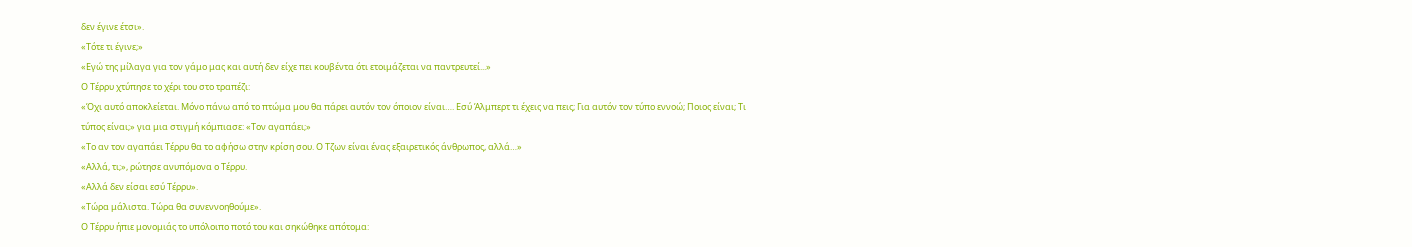δεν έγινε έτσι».
«Τότε τι έγινε;»
«Εγώ της μίλαγα για τον γάμο μας και αυτή δεν είχε πει κουβέντα ότι ετοιμάζεται να παντρευτεί...»
Ο Τέρρυ χτύπησε το χέρι του στο τραπέζι:
«Όχι αυτό αποκλείεται. Μόνο πάνω από το πτώμα μου θα πάρει αυτόν τον όποιον είναι…. Εσύ Άλμπερτ τι έχεις να πεις; Για αυτόν τον τύπο εννοώ; Ποιος είναι; Τι τύπος είναι;» για μια στιγμή κόμπιασε: «Τον αγαπάει;»
«Το αν τον αγαπάει Τέρρυ θα το αφήσω στην κρίση σου. Ο Τζων είναι ένας εξαιρετικός άνθρωπος, αλλά…»
«Αλλά, τι;», ρώτησε ανυπόμονα ο Τέρρυ.
«Αλλά δεν είσαι εσύ Τέρρυ».
«Τώρα μάλιστα. Τώρα θα συνεννοηθούμε».
Ο Τέρρυ ήπιε μονομιάς το υπόλοιπο ποτό του και σηκώθηκε απότομα: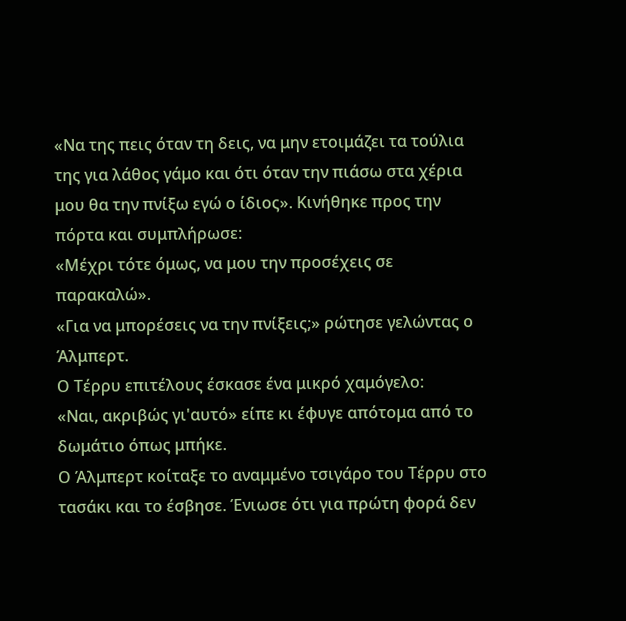«Να της πεις όταν τη δεις, να μην ετοιμάζει τα τούλια της για λάθος γάμο και ότι όταν την πιάσω στα χέρια μου θα την πνίξω εγώ ο ίδιος». Κινήθηκε προς την πόρτα και συμπλήρωσε:
«Μέχρι τότε όμως, να μου την προσέχεις σε παρακαλώ».
«Για να μπορέσεις να την πνίξεις;» ρώτησε γελώντας ο Άλμπερτ.
Ο Τέρρυ επιτέλους έσκασε ένα μικρό χαμόγελο:
«Ναι, ακριβώς γι'αυτό» είπε κι έφυγε απότομα από το δωμάτιο όπως μπήκε.
Ο Άλμπερτ κοίταξε το αναμμένο τσιγάρο του Τέρρυ στο τασάκι και το έσβησε. Ένιωσε ότι για πρώτη φορά δεν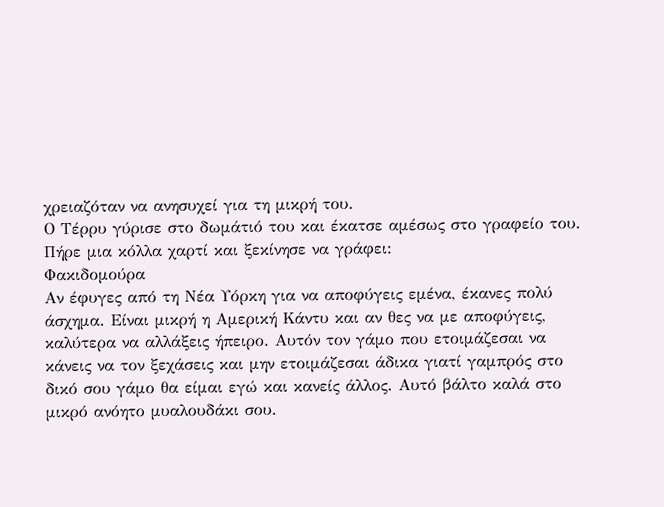χρειαζόταν να ανησυχεί για τη μικρή του.
Ο Τέρρυ γύρισε στο δωμάτιό του και έκατσε αμέσως στο γραφείο του. Πήρε μια κόλλα χαρτί και ξεκίνησε να γράφει:
Φακιδομούρα
Αν έφυγες από τη Νέα Υόρκη για να αποφύγεις εμένα, έκανες πολύ άσχημα. Είναι μικρή η Αμερική Κάντυ και αν θες να με αποφύγεις, καλύτερα να αλλάξεις ήπειρο. Αυτόν τον γάμο που ετοιμάζεσαι να κάνεις να τον ξεχάσεις και μην ετοιμάζεσαι άδικα γιατί γαμπρός στο δικό σου γάμο θα είμαι εγώ και κανείς άλλος. Αυτό βάλτο καλά στο μικρό ανόητο μυαλουδάκι σου.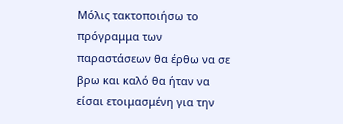Μόλις τακτοποιήσω το πρόγραμμα των παραστάσεων θα έρθω να σε βρω και καλό θα ήταν να είσαι ετοιμασμένη για την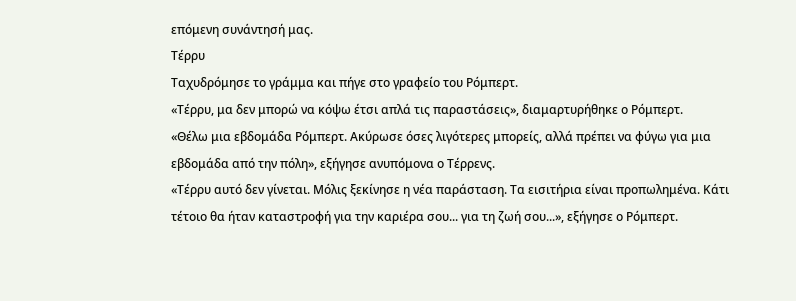επόμενη συνάντησή μας.
Τέρρυ
Ταχυδρόμησε το γράμμα και πήγε στο γραφείο του Ρόμπερτ.
«Τέρρυ, μα δεν μπορώ να κόψω έτσι απλά τις παραστάσεις», διαμαρτυρήθηκε ο Ρόμπερτ.
«Θέλω μια εβδομάδα Ρόμπερτ. Ακύρωσε όσες λιγότερες μπορείς, αλλά πρέπει να φύγω για μια εβδομάδα από την πόλη», εξήγησε ανυπόμονα ο Τέρρενς.
«Τέρρυ αυτό δεν γίνεται. Μόλις ξεκίνησε η νέα παράσταση. Τα εισιτήρια είναι προπωλημένα. Κάτι τέτοιο θα ήταν καταστροφή για την καριέρα σου... για τη ζωή σου...», εξήγησε ο Ρόμπερτ.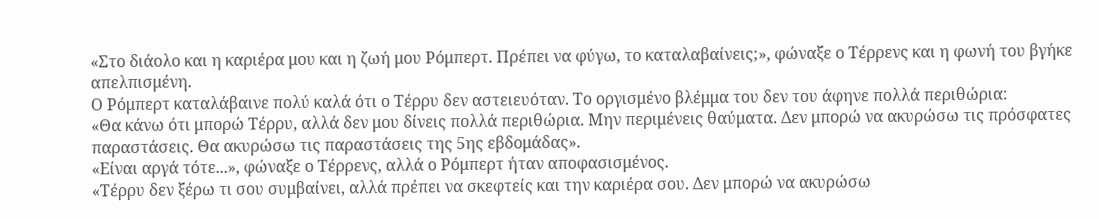«Στο διάολο και η καριέρα μου και η ζωή μου Ρόμπερτ. Πρέπει να φύγω, το καταλαβαίνεις;», φώναξε ο Τέρρενς και η φωνή του βγήκε απελπισμένη.
Ο Ρόμπερτ καταλάβαινε πολύ καλά ότι ο Τέρρυ δεν αστειευόταν. Το οργισμένο βλέμμα του δεν του άφηνε πολλά περιθώρια:
«Θα κάνω ότι μπορώ Τέρρυ, αλλά δεν μου δίνεις πολλά περιθώρια. Μην περιμένεις θαύματα. Δεν μπορώ να ακυρώσω τις πρόσφατες παραστάσεις. Θα ακυρώσω τις παραστάσεις της 5ης εβδομάδας».
«Είναι αργά τότε...», φώναξε ο Τέρρενς, αλλά ο Ρόμπερτ ήταν αποφασισμένος.
«Τέρρυ δεν ξέρω τι σου συμβαίνει, αλλά πρέπει να σκεφτείς και την καριέρα σου. Δεν μπορώ να ακυρώσω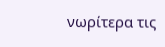νωρίτερα τις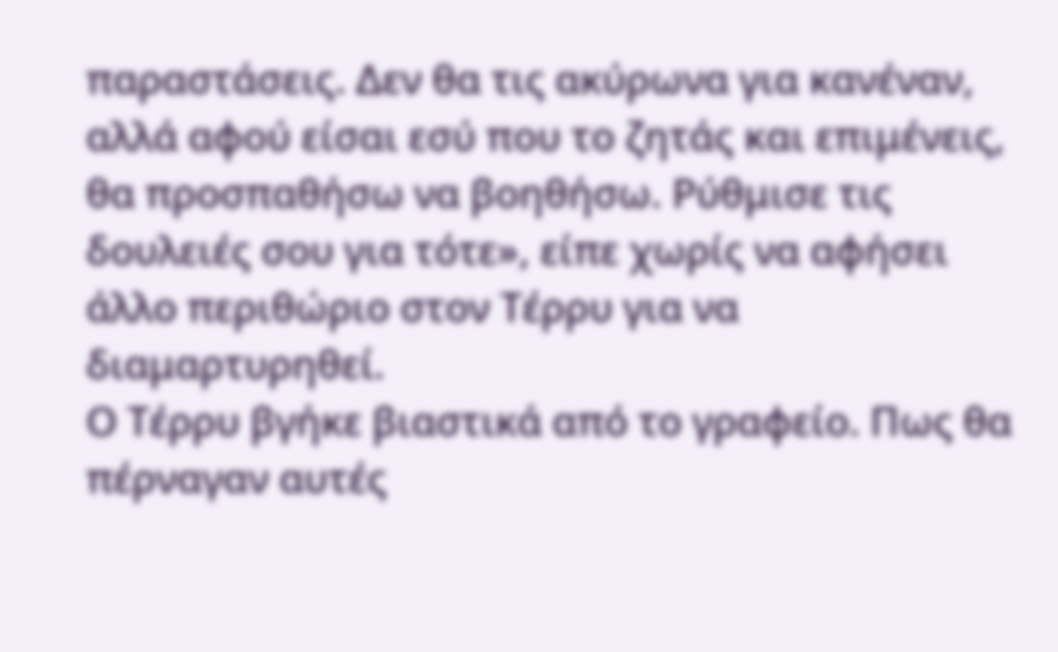παραστάσεις. Δεν θα τις ακύρωνα για κανέναν, αλλά αφού είσαι εσύ που το ζητάς και επιμένεις, θα προσπαθήσω να βοηθήσω. Ρύθμισε τις δουλειές σου για τότε», είπε χωρίς να αφήσει άλλο περιθώριο στον Τέρρυ για να διαμαρτυρηθεί.
Ο Τέρρυ βγήκε βιαστικά από το γραφείο. Πως θα πέρναγαν αυτές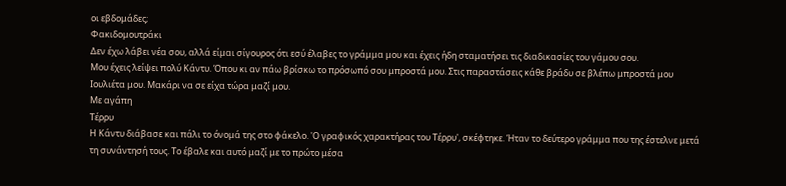οι εβδομάδες;
Φακιδομουτράκι
Δεν έχω λάβει νέα σου, αλλά είμαι σίγουρος ότι εσύ έλαβες το γράμμα μου και έχεις ήδη σταματήσει τις διαδικασίες του γάμου σου.
Μου έχεις λείψει πολύ Κάντυ. Όπου κι αν πάω βρίσκω το πρόσωπό σου μπροστά μου. Στις παραστάσεις κάθε βράδυ σε βλέπω μπροστά μου Ιουλιέτα μου. Μακάρι να σε είχα τώρα μαζί μου.
Με αγάπη
Τέρρυ
Η Κάντυ διάβασε και πάλι το όνομά της στο φάκελο. 'Ο γραφικός χαρακτήρας του Τέρρυ', σκέφτηκε. Ήταν το δεύτερο γράμμα που της έστελνε μετά τη συνάντησή τους. Το έβαλε και αυτό μαζί με το πρώτο μέσα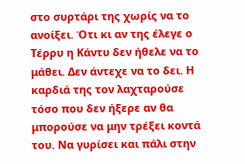στο συρτάρι της χωρίς να το ανοίξει. Ότι κι αν της έλεγε ο Τέρρυ η Κάντυ δεν ήθελε να το μάθει. Δεν άντεχε να το δει. Η καρδιά της τον λαχταρούσε τόσο που δεν ήξερε αν θα μπορούσε να μην τρέξει κοντά του. Να γυρίσει και πάλι στην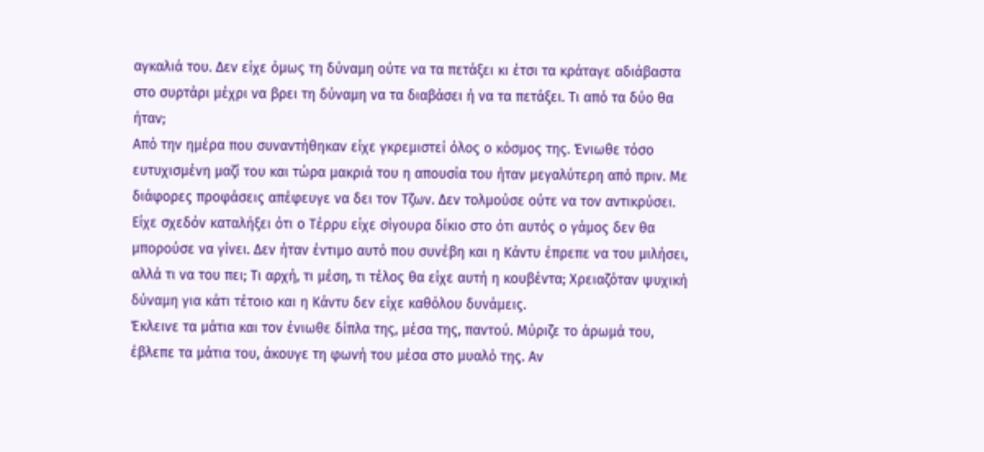αγκαλιά του. Δεν είχε όμως τη δύναμη ούτε να τα πετάξει κι έτσι τα κράταγε αδιάβαστα στο συρτάρι μέχρι να βρει τη δύναμη να τα διαβάσει ή να τα πετάξει. Τι από τα δύο θα ήταν;
Από την ημέρα που συναντήθηκαν είχε γκρεμιστεί όλος ο κόσμος της. Ένιωθε τόσο ευτυχισμένη μαζί του και τώρα μακριά του η απουσία του ήταν μεγαλύτερη από πριν. Με διάφορες προφάσεις απέφευγε να δει τον Τζων. Δεν τολμούσε ούτε να τον αντικρύσει. Είχε σχεδόν καταλήξει ότι ο Τέρρυ είχε σίγουρα δίκιο στο ότι αυτός ο γάμος δεν θα μπορούσε να γίνει. Δεν ήταν έντιμο αυτό που συνέβη και η Κάντυ έπρεπε να του μιλήσει, αλλά τι να του πει; Τι αρχή, τι μέση, τι τέλος θα είχε αυτή η κουβέντα; Χρειαζόταν ψυχική δύναμη για κάτι τέτοιο και η Κάντυ δεν είχε καθόλου δυνάμεις.
Έκλεινε τα μάτια και τον ένιωθε δίπλα της, μέσα της, παντού. Μύριζε το άρωμά του, έβλεπε τα μάτια του, άκουγε τη φωνή του μέσα στο μυαλό της. Αν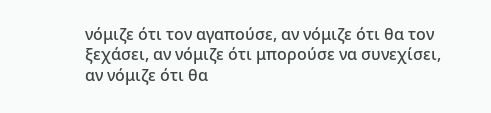νόμιζε ότι τον αγαπούσε, αν νόμιζε ότι θα τον ξεχάσει, αν νόμιζε ότι μπορούσε να συνεχίσει, αν νόμιζε ότι θα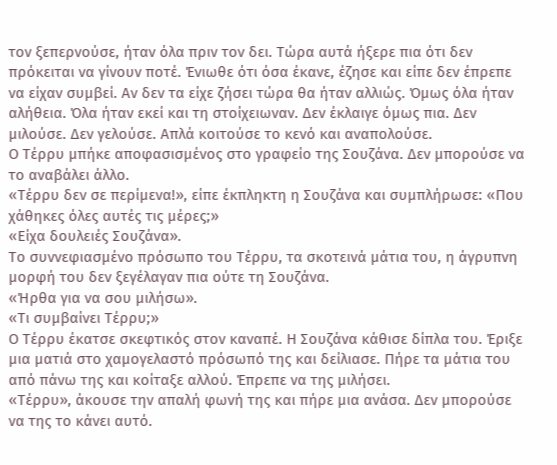τον ξεπερνούσε, ήταν όλα πριν τον δει. Τώρα αυτά ήξερε πια ότι δεν πρόκειται να γίνουν ποτέ. Ένιωθε ότι όσα έκανε, έζησε και είπε δεν έπρεπε να είχαν συμβεί. Αν δεν τα είχε ζήσει τώρα θα ήταν αλλιώς. Όμως όλα ήταν αλήθεια. Όλα ήταν εκεί και τη στοίχειωναν. Δεν έκλαιγε όμως πια. Δεν μιλούσε. Δεν γελούσε. Απλά κοιτούσε το κενό και αναπολούσε.
Ο Τέρρυ μπήκε αποφασισμένος στο γραφείο της Σουζάνα. Δεν μπορούσε να το αναβάλει άλλο.
«Τέρρυ δεν σε περίμενα!», είπε έκπληκτη η Σουζάνα και συμπλήρωσε: «Που χάθηκες όλες αυτές τις μέρες;»
«Είχα δουλειές Σουζάνα».
Το συννεφιασμένο πρόσωπο του Τέρρυ, τα σκοτεινά μάτια του, η άγρυπνη μορφή του δεν ξεγέλαγαν πια ούτε τη Σουζάνα.
«Ήρθα για να σου μιλήσω».
«Τι συμβαίνει Τέρρυ;»
Ο Τέρρυ έκατσε σκεφτικός στον καναπέ. Η Σουζάνα κάθισε δίπλα του. Έριξε μια ματιά στο χαμογελαστό πρόσωπό της και δείλιασε. Πήρε τα μάτια του από πάνω της και κοίταξε αλλού. Έπρεπε να της μιλήσει.
«Τέρρυ», άκουσε την απαλή φωνή της και πήρε μια ανάσα. Δεν μπορούσε να της το κάνει αυτό.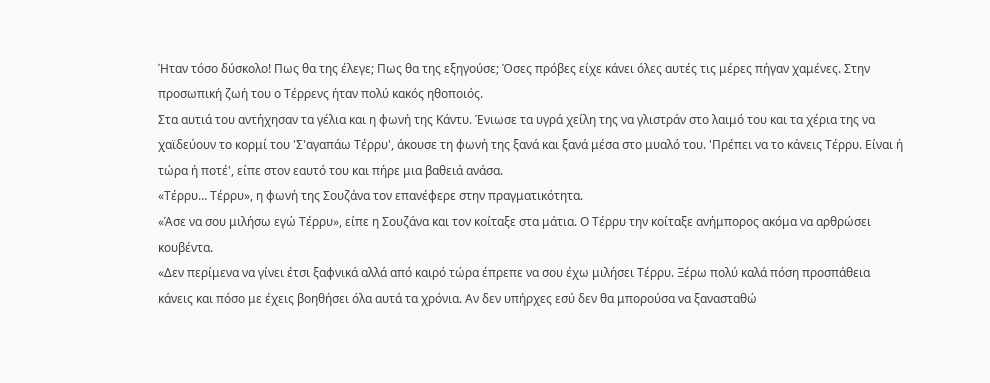Ήταν τόσο δύσκολο! Πως θα της έλεγε; Πως θα της εξηγούσε; Όσες πρόβες είχε κάνει όλες αυτές τις μέρες πήγαν χαμένες. Στην προσωπική ζωή του ο Τέρρενς ήταν πολύ κακός ηθοποιός.
Στα αυτιά του αντήχησαν τα γέλια και η φωνή της Κάντυ. Ένιωσε τα υγρά χείλη της να γλιστράν στο λαιμό του και τα χέρια της να χαϊδεύουν το κορμί του 'Σ'αγαπάω Τέρρυ', άκουσε τη φωνή της ξανά και ξανά μέσα στο μυαλό του. 'Πρέπει να το κάνεις Τέρρυ. Είναι ή τώρα ή ποτέ', είπε στον εαυτό του και πήρε μια βαθειά ανάσα.
«Τέρρυ… Τέρρυ», η φωνή της Σουζάνα τον επανέφερε στην πραγματικότητα.
«Άσε να σου μιλήσω εγώ Τέρρυ», είπε η Σουζάνα και τον κοίταξε στα μάτια. Ο Τέρρυ την κοίταξε ανήμπορος ακόμα να αρθρώσει κουβέντα.
«Δεν περίμενα να γίνει έτσι ξαφνικά αλλά από καιρό τώρα έπρεπε να σου έχω μιλήσει Τέρρυ. Ξέρω πολύ καλά πόση προσπάθεια κάνεις και πόσο με έχεις βοηθήσει όλα αυτά τα χρόνια. Αν δεν υπήρχες εσύ δεν θα μπορούσα να ξανασταθώ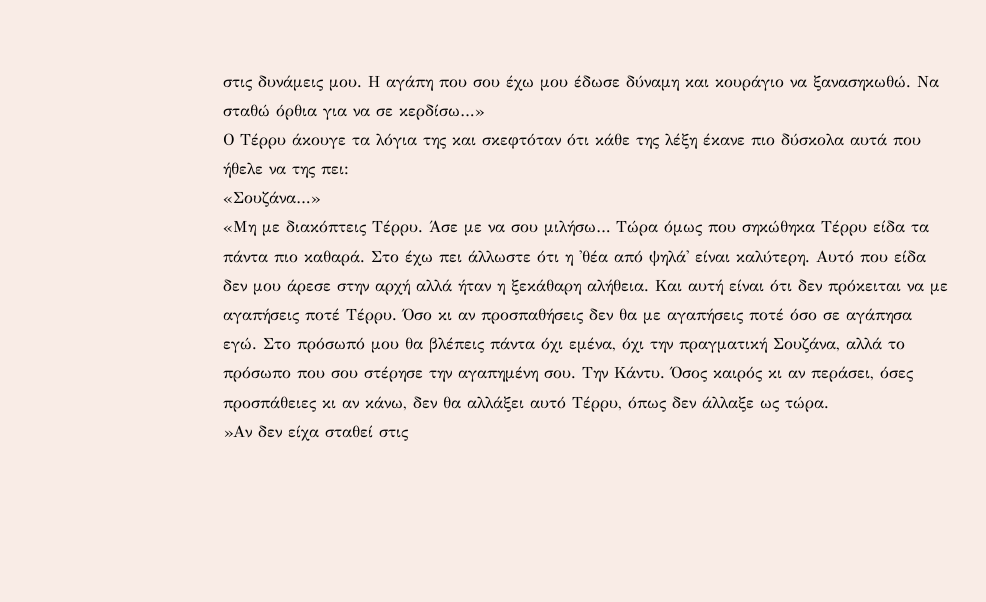στις δυνάμεις μου. Η αγάπη που σου έχω μου έδωσε δύναμη και κουράγιο να ξανασηκωθώ. Να σταθώ όρθια για να σε κερδίσω…»
Ο Τέρρυ άκουγε τα λόγια της και σκεφτόταν ότι κάθε της λέξη έκανε πιο δύσκολα αυτά που ήθελε να της πει:
«Σουζάνα…»
«Μη με διακόπτεις Τέρρυ. Άσε με να σου μιλήσω… Τώρα όμως που σηκώθηκα Τέρρυ είδα τα πάντα πιο καθαρά. Στο έχω πει άλλωστε ότι η 'θέα από ψηλά' είναι καλύτερη. Αυτό που είδα δεν μου άρεσε στην αρχή αλλά ήταν η ξεκάθαρη αλήθεια. Και αυτή είναι ότι δεν πρόκειται να με αγαπήσεις ποτέ Τέρρυ. Όσο κι αν προσπαθήσεις δεν θα με αγαπήσεις ποτέ όσο σε αγάπησα εγώ. Στο πρόσωπό μου θα βλέπεις πάντα όχι εμένα, όχι την πραγματική Σουζάνα, αλλά το πρόσωπο που σου στέρησε την αγαπημένη σου. Την Κάντυ. Όσος καιρός κι αν περάσει, όσες προσπάθειες κι αν κάνω, δεν θα αλλάξει αυτό Τέρρυ, όπως δεν άλλαξε ως τώρα.
»Αν δεν είχα σταθεί στις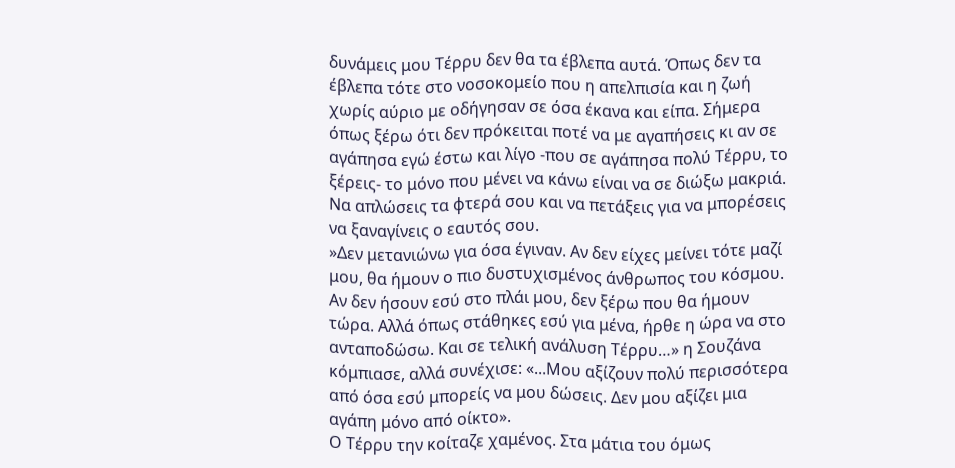δυνάμεις μου Τέρρυ δεν θα τα έβλεπα αυτά. Όπως δεν τα έβλεπα τότε στο νοσοκομείο που η απελπισία και η ζωή χωρίς αύριο με οδήγησαν σε όσα έκανα και είπα. Σήμερα όπως ξέρω ότι δεν πρόκειται ποτέ να με αγαπήσεις κι αν σε αγάπησα εγώ έστω και λίγο -που σε αγάπησα πολύ Τέρρυ, το ξέρεις- το μόνο που μένει να κάνω είναι να σε διώξω μακριά. Να απλώσεις τα φτερά σου και να πετάξεις για να μπορέσεις να ξαναγίνεις ο εαυτός σου.
»Δεν μετανιώνω για όσα έγιναν. Αν δεν είχες μείνει τότε μαζί μου, θα ήμουν ο πιο δυστυχισμένος άνθρωπος του κόσμου. Αν δεν ήσουν εσύ στο πλάι μου, δεν ξέρω που θα ήμουν τώρα. Αλλά όπως στάθηκες εσύ για μένα, ήρθε η ώρα να στο ανταποδώσω. Και σε τελική ανάλυση Τέρρυ…» η Σουζάνα κόμπιασε, αλλά συνέχισε: «...Μου αξίζουν πολύ περισσότερα από όσα εσύ μπορείς να μου δώσεις. Δεν μου αξίζει μια αγάπη μόνο από οίκτο».
Ο Τέρρυ την κοίταζε χαμένος. Στα μάτια του όμως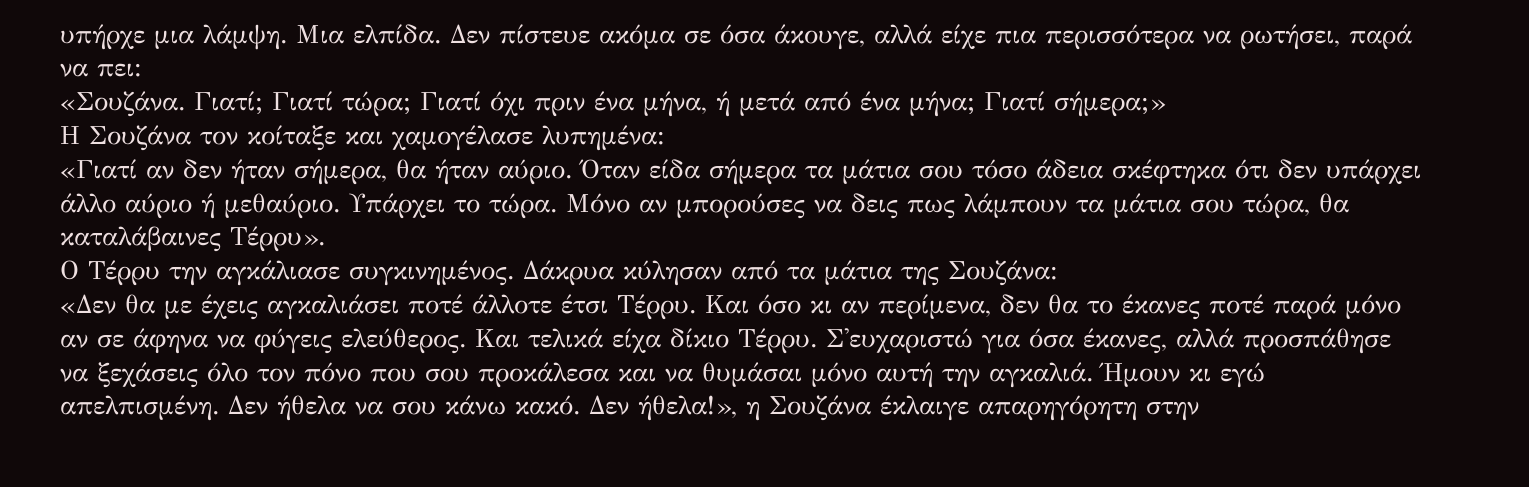υπήρχε μια λάμψη. Μια ελπίδα. Δεν πίστευε ακόμα σε όσα άκουγε, αλλά είχε πια περισσότερα να ρωτήσει, παρά να πει:
«Σουζάνα. Γιατί; Γιατί τώρα; Γιατί όχι πριν ένα μήνα, ή μετά από ένα μήνα; Γιατί σήμερα;»
Η Σουζάνα τον κοίταξε και χαμογέλασε λυπημένα:
«Γιατί αν δεν ήταν σήμερα, θα ήταν αύριο. Όταν είδα σήμερα τα μάτια σου τόσο άδεια σκέφτηκα ότι δεν υπάρχει άλλο αύριο ή μεθαύριο. Υπάρχει το τώρα. Μόνο αν μπορούσες να δεις πως λάμπουν τα μάτια σου τώρα, θα καταλάβαινες Τέρρυ».
Ο Τέρρυ την αγκάλιασε συγκινημένος. Δάκρυα κύλησαν από τα μάτια της Σουζάνα:
«Δεν θα με έχεις αγκαλιάσει ποτέ άλλοτε έτσι Τέρρυ. Και όσο κι αν περίμενα, δεν θα το έκανες ποτέ παρά μόνο αν σε άφηνα να φύγεις ελεύθερος. Και τελικά είχα δίκιο Τέρρυ. Σ'ευχαριστώ για όσα έκανες, αλλά προσπάθησε να ξεχάσεις όλο τον πόνο που σου προκάλεσα και να θυμάσαι μόνο αυτή την αγκαλιά. Ήμουν κι εγώ απελπισμένη. Δεν ήθελα να σου κάνω κακό. Δεν ήθελα!», η Σουζάνα έκλαιγε απαρηγόρητη στην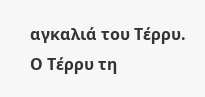αγκαλιά του Τέρρυ.
Ο Τέρρυ τη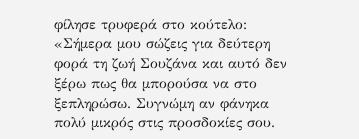φίλησε τρυφερά στο κούτελο:
«Σήμερα μου σώζεις για δεύτερη φορά τη ζωή Σουζάνα και αυτό δεν ξέρω πως θα μπορούσα να στο ξεπληρώσω. Συγνώμη αν φάνηκα πολύ μικρός στις προσδοκίες σου.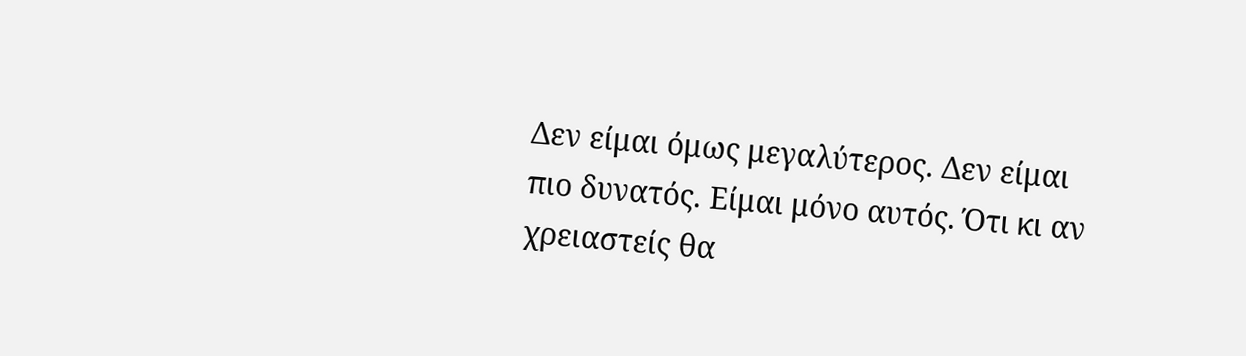Δεν είμαι όμως μεγαλύτερος. Δεν είμαι πιο δυνατός. Είμαι μόνο αυτός. Ότι κι αν χρειαστείς θα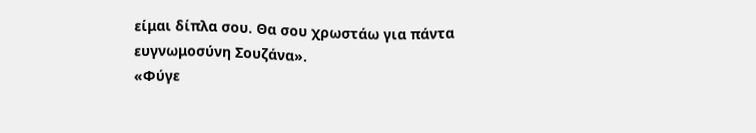είμαι δίπλα σου. Θα σου χρωστάω για πάντα ευγνωμοσύνη Σουζάνα».
«Φύγε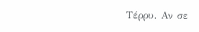Τέρρυ. Αν σε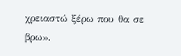χρειαστώ ξέρω που θα σε βρω».